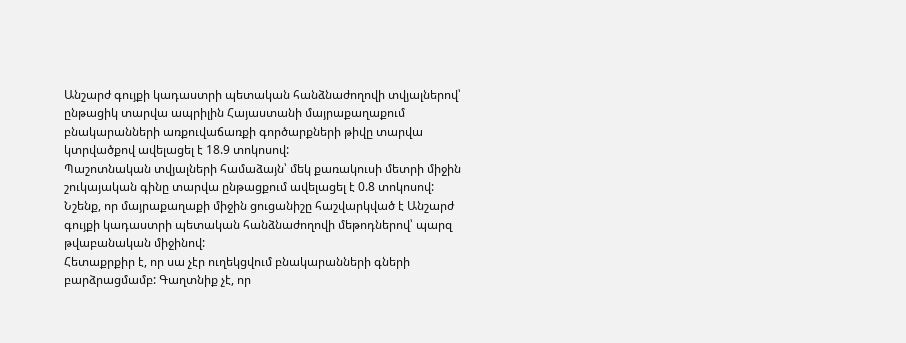Անշարժ գույքի կադաստրի պետական հանձնաժողովի տվյալներով՝ ընթացիկ տարվա ապրիլին Հայաստանի մայրաքաղաքում բնակարանների առքուվաճառքի գործարքների թիվը տարվա կտրվածքով ավելացել է 18.9 տոկոսով:
Պաշոտնական տվյալների համաձայն՝ մեկ քառակուսի մետրի միջին շուկայական գինը տարվա ընթացքում ավելացել է 0.8 տոկոսով: Նշենք, որ մայրաքաղաքի միջին ցուցանիշը հաշվարկված է Անշարժ գույքի կադաստրի պետական հանձնաժողովի մեթոդներով՝ պարզ թվաբանական միջինով:
Հետաքրքիր է, որ սա չէր ուղեկցվում բնակարանների գների բարձրացմամբ: Գաղտնիք չէ, որ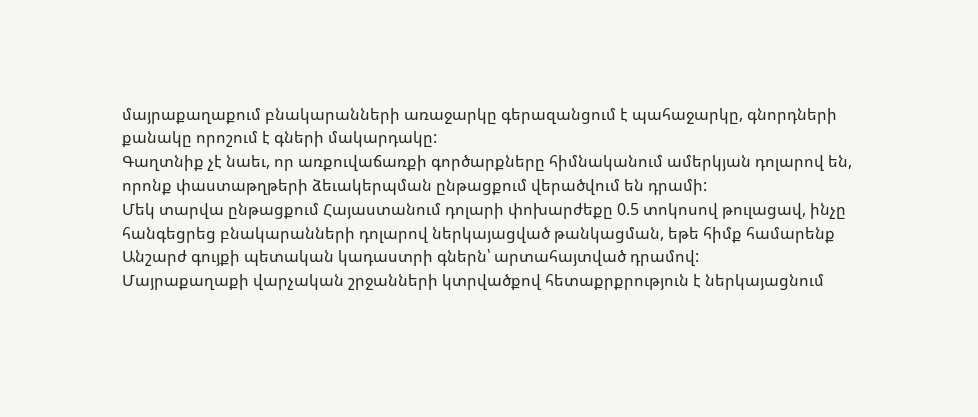մայրաքաղաքում բնակարանների առաջարկը գերազանցում է պահաջարկը, գնորդների քանակը որոշում է գների մակարդակը:
Գաղտնիք չէ նաեւ, որ առքուվաճառքի գործարքները հիմնականում ամերկյան դոլարով են, որոնք փաստաթղթերի ձեւակերպման ընթացքում վերածվում են դրամի:
Մեկ տարվա ընթացքում Հայաստանում դոլարի փոխարժեքը 0.5 տոկոսով թուլացավ, ինչը հանգեցրեց բնակարանների դոլարով ներկայացված թանկացման, եթե հիմք համարենք Անշարժ գույքի պետական կադաստրի գներն՝ արտահայտված դրամով:
Մայրաքաղաքի վարչական շրջանների կտրվածքով հետաքրքրություն է ներկայացնում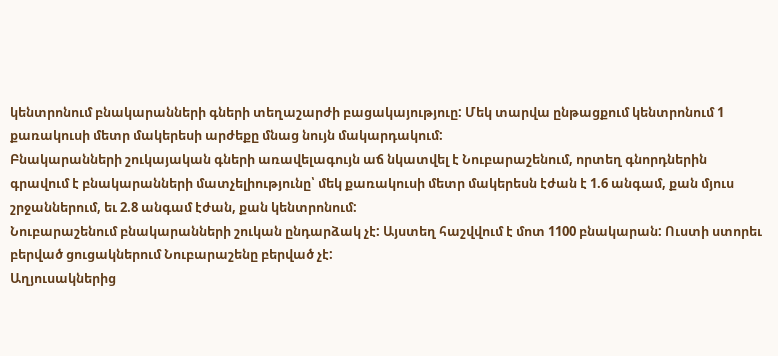կենտրոնում բնակարանների գների տեղաշարժի բացակայություը: Մեկ տարվա ընթացքում կենտրոնում 1 քառակուսի մետր մակերեսի արժեքը մնաց նույն մակարդակում:
Բնակարանների շուկայական գների առավելագույն աճ նկատվել է Նուբարաշենում, որտեղ գնորդներին գրավում է բնակարանների մատչելիությունը՝ մեկ քառակուսի մետր մակերեսն էժան է 1.6 անգամ, քան մյուս շրջաններում, եւ 2.8 անգամ էժան, քան կենտրոնում:
Նուբարաշենում բնակարանների շուկան ընդարձակ չէ: Այստեղ հաշվվում է մոտ 1100 բնակարան: Ուստի ստորեւ բերված ցուցակներում Նուբարաշենը բերված չէ:
Աղյուսակներից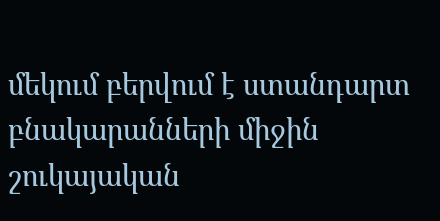մեկում բերվում է ստանդարտ բնակարանների միջին շուկայական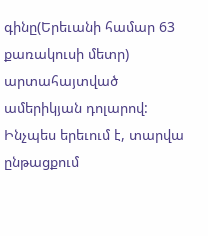գինը(Երեւանի համար 63 քառակուսի մետր) արտահայտված ամերիկյան դոլարով: Ինչպես երեւում է, տարվա ընթացքում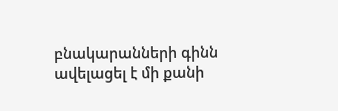բնակարանների գինն ավելացել է մի քանի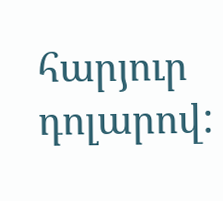հարյուր դոլարով: